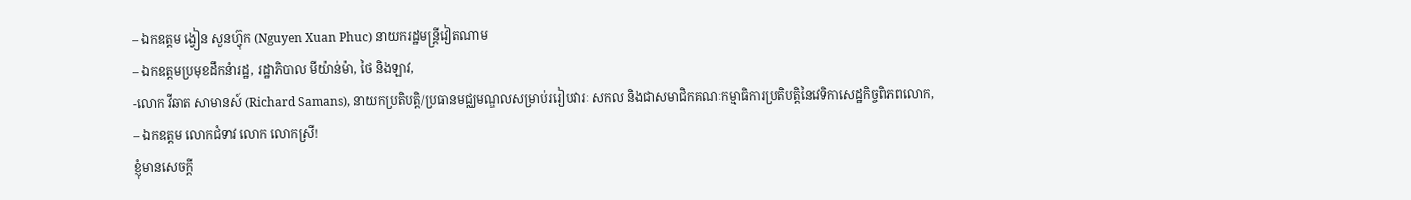– ឯកឧត្តម ង្វៀន សួនហ្វ៊ុក (Nguyen Xuan Phuc) នាយករដ្ឋមន្ត្រីវៀតណាម
– ឯកឧត្តមប្រមុខដឹកនំារដ្ឋ, រដ្ឋាភិបាល មីយ៉ាន់ម៉ា, ថៃ និងឡាវ,
-លោក វីឆាត សាមានស៍ (Richard Samans), នាយកប្រតិបត្តិ/ប្រធានមជ្ឈមណ្ឌលសម្រាប់ររៀបវារៈ សកល និងជាសមាជិកគណៈកម្មាធិការប្រតិបត្តិនៃវេទិកាសេដ្ឋកិច្ចពិភពលោក,
– ឯកឧត្តម លោកជំទាវ លោក លោកស្រី!
ខ្ញុំមានសេចក្តី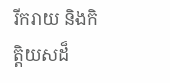រីករាយ និងកិត្តិយសដ៏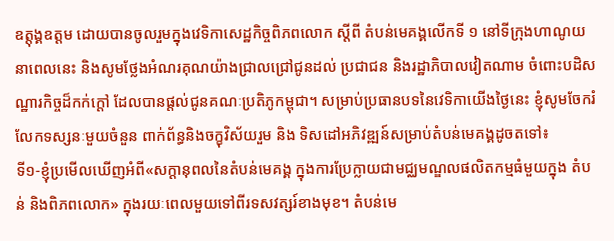ឧត្តុង្គឧត្តម ដោយបានចូលរួមក្នុងវេទិកាសេដ្ឋកិច្ចពិភពលោក ស្តីពី តំបន់មេគង្គលើកទី ១ នៅទីក្រុងហាណូយនាពេលនេះ និងសូមថ្លែងអំណរគុណយ៉ាងជ្រាលជ្រៅជូនដល់ ប្រជាជន និងរដ្ឋាភិបាលវៀតណាម ចំពោះបដិសណ្ឋារកិច្ចដ៏កក់ក្តៅ ដែលបានផ្តល់ជូនគណៈប្រតិភូកម្ពុជា។ សម្រាប់ប្រធានបទនៃវេទិកាយើងថ្ងៃនេះ ខ្ញុំសូមចែករំលែកទស្សនៈមួយចំនួន ពាក់ព័ន្ធនិងចក្ខុវិស័យរួម និង ទិសដៅអភិវឌ្ឍន៍សម្រាប់តំបន់មេគង្គដូចតទៅ៖
ទី១-ខ្ញុំប្រមើលឃើញអំពី«សក្តានុពលនៃតំបន់មេគង្គ ក្នុងការប្រែក្លាយជាមជ្ឈមណ្ឌលផលិតកម្មធំមួយក្នុង តំបន់ និងពិភពលោក» ក្នុងរយៈពេលមួយទៅពីរទសវត្សរ៍ខាងមុខ។ តំបន់មេ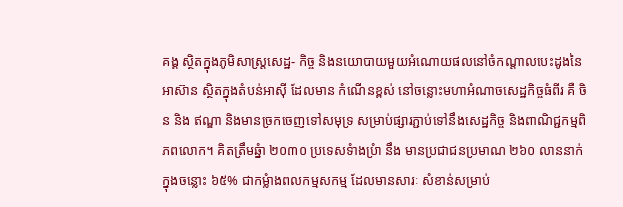គង្គ ស្ថិតក្នុងភូមិសាស្ត្រសេដ្ឋ- កិច្ច និងនយោបាយមួយអំណោយផលនៅចំកណ្តាលបេះដូងនៃអាស៊ាន ស្ថិតក្នុងតំបន់អាស៊ី ដែលមាន កំណើនខ្ពស់ នៅចន្លោះមហាអំណាចសេដ្ឋកិច្ចធំពីរ គឺ ចិន និង ឥណ្ឌា និងមានច្រកចេញទៅសមុទ្រ សម្រាប់ផ្សារភ្ជាប់ទៅនឹងសេដ្ឋកិច្ច និងពាណិជ្ជកម្មពិភពលោក។ គិតត្រឹមឆ្នំា ២០៣០ ប្រទេសទំាងប្រំា នឹង មានប្រជាជនប្រមាណ ២៦០ លាននាក់ ក្នុងចន្លោះ ៦៥% ជាកម្លំាងពលកម្មសកម្ម ដែលមានសារៈ សំខាន់សម្រាប់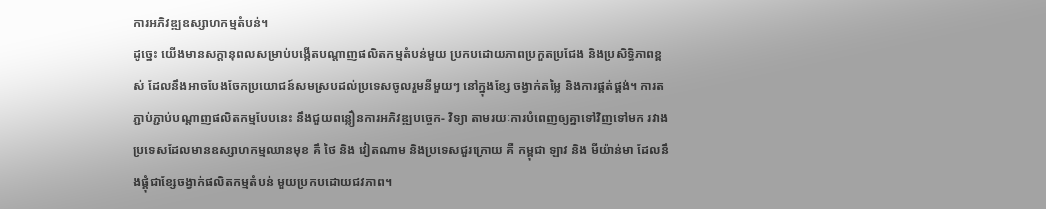ការអភិវឌ្ឍឧស្សាហកម្មតំបន់។
ដូច្នេះ យើងមានសក្តានុពលសម្រាប់បង្កើតបណ្តាញផលិតកម្មតំបន់មួយ ប្រកបដោយភាពប្រកួតប្រជែង និងប្រសិទ្ធិភាពខ្ពស់ ដែលនឹងអាចបែងចែកប្រយោជន៍សមស្របដល់ប្រទេសចូលរួមនីមួយៗ នៅក្នុងខ្សែ ចង្វាក់តម្លៃ និងការផ្គត់ផ្គង់។ ការតភ្ជាប់ភ្ជាប់បណ្តាញផលិតកម្មបែបនេះ នឹងជួយពន្លឿនការអភិវឌ្ឍបច្ចេក- វិទ្យា តាមរយៈការបំពេញឲ្យគ្នាទៅវិញទៅមក រវាងប្រទេសដែលមានឧស្សាហកម្មឈានមុខ គឹ ថៃ និង វៀតណាម និងប្រទេសជួរក្រោយ គឺ កម្ពុជា ឡាវ និង មីយ៉ាន់មា ដែលនឹងផ្គុំជាខ្សែចង្វាក់ផលិតកម្មតំបន់ មួយប្រកបដោយជវភាព។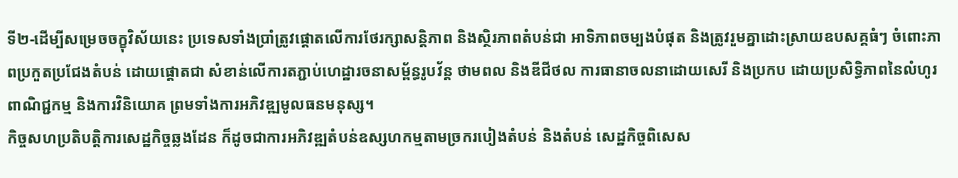ទី២-ដើម្បីសម្រេចចក្ខុវិស័យនេះ ប្រទេសទាំងប្រាំត្រូវផ្តោតលើការថែរក្សាសន្តិភាព និងស្ថិរភាពតំបន់ជា អាទិភាពចម្បងបំផុត និងត្រូវរួមគ្នាដោះស្រាយឧបសគ្គធំៗ ចំពោះភាពប្រកួតប្រជែងតំបន់ ដោយផ្តោតជា សំខាន់លើការតភ្ជាប់ហេដ្ឋារចនាសម្ព័ន្ធរូបវ័ន្ត ថាមពល និងឌីជីថល ការធានាចលនាដោយសេរី និងប្រកប ដោយប្រសិទ្ធិភាពនៃលំហូរពាណិជ្ជកម្ម និងការវិនិយោគ ព្រមទាំងការអភិវឌ្ឍមូលធនមនុស្ស។
កិច្ចសហប្រតិបត្តិការសេដ្ឋកិច្ចឆ្លងដែន ក៏ដូចជាការអភិវឌ្ឍតំបន់ឧស្សហកម្មតាមច្រករបៀងតំបន់ និងតំបន់ សេដ្ឋកិច្ចពិសេស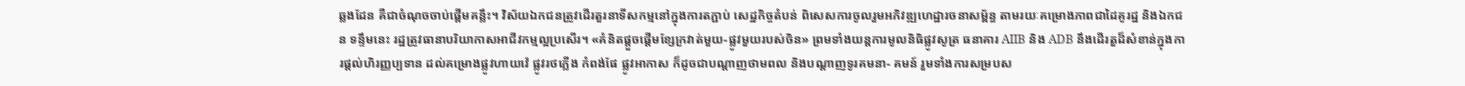ឆ្លងដែន គឺជាចំណុចចាប់ផ្តើមគន្លឹះ។ វិស័យឯកជនត្រូវដើរតួរនាទីសកម្មនៅក្នុងការតភ្ជាប់ សេដ្ឋកិច្ចតំបន់ ពិសេសការចូលរួមអភិវឌ្ឍហេដ្ឋារចនាសម្ព័ន្ធ តាមរយៈគម្រោងភាពជាដៃគូរដ្ឋ និងឯកជន ទន្ទឹមនេះ រដ្ឋត្រូវធានាបរិយាកាសអាជីវកម្មល្អប្រសើរ។ «គំនិតផ្តួចផ្តើមខ្សែក្រវាត់មួយ-ផ្លូវមួយរបស់ចិន» ព្រមទាំងយន្តការមូលនិធិផ្លូវសូត្រ ធនាគារ AIIB និង ADB នឹងដើរតួដ៏សំខាន់ក្នុងការផ្តល់ហិរញ្ញប្បទាន ដល់គម្រោងផ្លូវហាយវ៉េ ផ្លូវរថភ្លើង កំពង់ផែ ផ្លូវអាកាស ក៏ដូចជាបណ្តាញថាមពល និងបណ្តាញទូរគមនា- គមន៍ រួមទាំងការសម្របស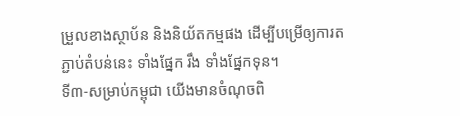ម្រួលខាងស្ថាប័ន និងនិយ័តកម្មផង ដើម្បីបម្រើឲ្យការតភ្ជាប់តំបន់នេះ ទាំងផ្នែក រឹង ទាំងផ្នែកទុន។
ទី៣-សម្រាប់កម្ពុជា យើងមានចំណុចពិ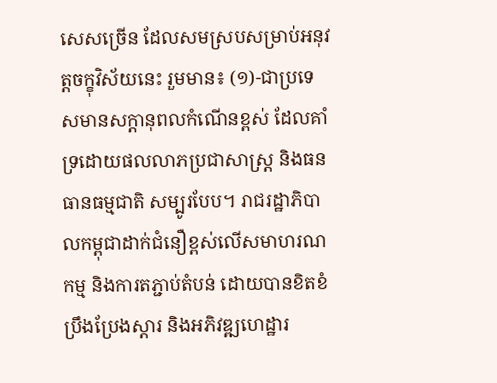សេសច្រើន ដែលសមស្របសម្រាប់អនុវត្តចក្ខុវិស័យនេះ រួមមាន៖ (១)-ជាប្រទេសមានសក្តានុពលកំណើនខ្ពស់ ដែលគាំទ្រដោយផលលាភប្រជាសាស្ត្រ និងធនធានធម្មជាតិ សម្បូរបែប។ រាជរដ្ឋាភិបាលកម្ពុជាដាក់ជំនឿខ្ពស់លើសមាហរណកម្ម និងការតភ្ជាប់តំបន់ ដោយបានខិតខំ ប្រឹងប្រែងស្តារ និងអភិវឌ្ឍហេដ្ឋារ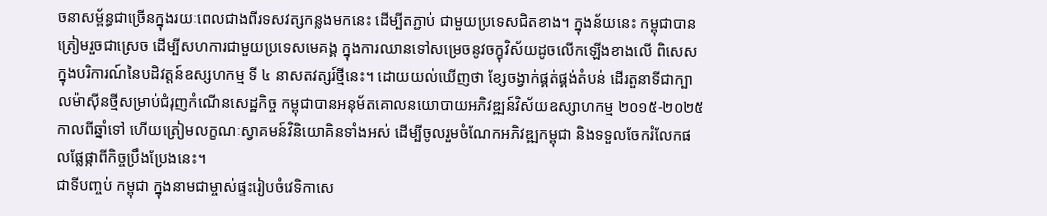ចនាសម្ព័ន្ធជាច្រើនក្នុងរយៈពេលជាងពីរទសវត្សកន្លងមកនេះ ដើម្បីតភ្ជាប់ ជាមួយប្រទេសជិតខាង។ ក្នុងន័យនេះ កម្ពុជាបានត្រៀមរួចជាស្រេច ដើម្បីសហការជាមួយប្រទេសមេគង្គ ក្នុងការឈានទៅសម្រេចនូវចក្ខុវិស័យដូចលើកឡើងខាងលើ ពិសេសក្នុងបរិការណ៍នៃបដិវត្តន៍ឧស្សហកម្ម ទី ៤ នាសតវត្សរ៍ថ្មីនេះ។ ដោយយល់ឃើញថា ខ្សែចង្វាក់ផ្គត់ផ្គង់តំបន់ ដើរតួនាទីជាក្បាលម៉ាស៊ីនថ្មីសម្រាប់ជំរុញកំណើនសេដ្ឋកិច្ច កម្ពុជាបានអនុម័តគោលនយោបាយអភិវឌ្ឍន៍វិស័យឧស្សាហកម្ម ២០១៥-២០២៥ កាលពីឆ្នាំទៅ ហើយត្រៀមលក្ខណៈស្វាគមន៍វិនិយោគិនទាំងអស់ ដើម្បីចូលរួមចំណែកអភិវឌ្ឍកម្ពុជា និងទទួលចែករំលែកផលផ្លែផ្កាពីកិច្ចប្រឹងប្រែងនេះ។
ជាទីបញ្ចប់ កម្ពុជា ក្នុងនាមជាម្ចាស់ផ្ទះរៀបចំវេទិកាសេ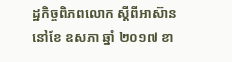ដ្ឋកិច្ចពិភពលោក ស្តីពីអាស៊ាននៅខែ ឧសភា ឆ្នាំ ២០១៧ ខា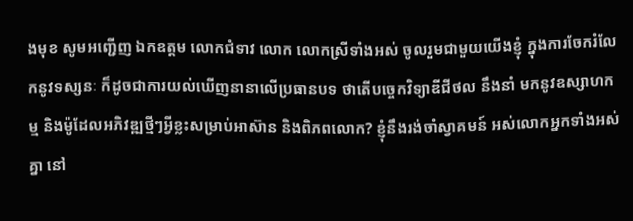ងមុខ សូមអញ្ជើញ ឯកឧត្តម លោកជំទាវ លោក លោកស្រីទាំងអស់ ចូលរួមជាមួយយើងខ្ញុំ ក្នុងការចែករំលែកនូវទស្សនៈ ក៏ដូចជាការយល់ឃើញនានាលើប្រធានបទ ថាតើបច្ចេកវិទ្យាឌីជីថល នឹងនាំ មកនូវឧស្សាហកម្ម និងម៉ូដែលអភិវឌ្ឍថ្មីៗអ្វីខ្លះសម្រាប់អាស៊ាន និងពិភពលោក? ខ្ញុំនឹងរង់ចាំស្វាគមន៍ អស់លោកអ្នកទាំងអស់គ្នា នៅ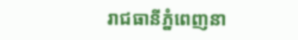រាជធានីភ្នំពេញនា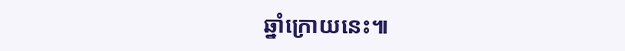ឆ្នាំក្រោយនេះ៕